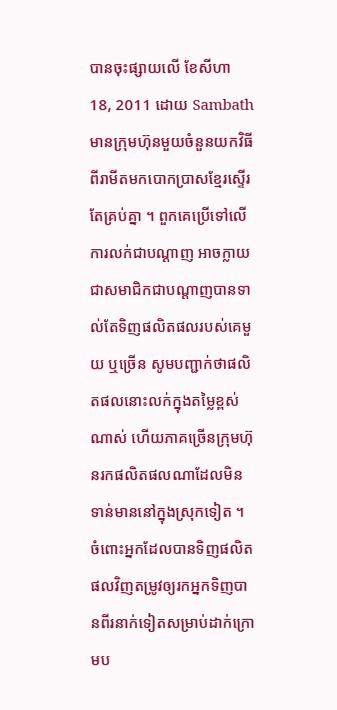បានចុះផ្សាយលើ ខែសីហា 18, 2011 ដោយ Sambath
មានក្រុមហ៊ុនមួយចំនួនយកវិធីពីរាមីតមកបោកប្រាសខ្មែរស្ទើរតែគ្រប់គ្នា ។ ពួកគេប្រើទៅលើការលក់ជាបណ្ដាញ អាចក្លាយជាសមាជិកជាបណ្ដាញបានទាល់តែទិញផលិតផលរបស់គេមួយ ឬច្រើន សូមបញ្ជាក់ថាផលិតផលនោះលក់ក្នុងតម្លៃខ្ពស់ណាស់ ហើយភាគច្រើនក្រុមហ៊ុនរកផលិតផលណាដែលមិនទាន់មាននៅក្នុងស្រុកទៀត ។ ចំពោះអ្នកដែលបានទិញផលិតផលវិញតម្រូវឲ្យរកអ្នកទិញបានពីរនាក់ទៀតសម្រាប់ដាក់ក្រោមប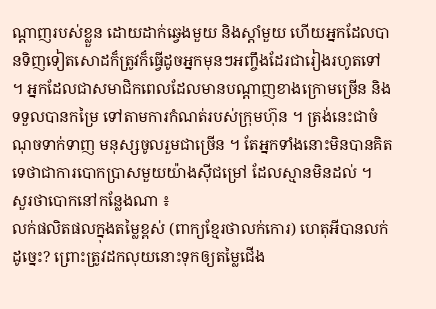ណ្ដាញរបស់ខ្លួន ដោយដាក់ឆ្វេងមួយ និងស្ដាំមួយ ហើយអ្នកដែលបានទិញទៀតសោដក៏ត្រូវក៏ធ្វើដូចអ្នកមុនៗអញ្ចឹងដែរជារៀងរហូតទៅ ។ អ្នកដែលជាសមាជិកពេលដែលមានបណ្ដាញខាងក្រោមច្រើន និងទទួលបានកម្រៃ ទៅតាមការកំណត់របស់ក្រុមហ៊ុន ។ ត្រង់នេះជាចំណុចទាក់ទាញ មនុស្សចូលរួមជាច្រើន ។ តែអ្នកទាំងនោះមិនបានគិតទេថាជាការបោកប្រាសមួយយ៉ាងស៊ីជម្រៅ ដែលស្មានមិនដល់ ។
សួរថាបោកនៅកន្លែងណា ៖
លក់ផលិតផលក្នុងតម្លៃខ្ពស់ (ពាក្យខ្មែរថាលក់កោរ) ហេតុអីបានលក់ដូច្នេះ? ព្រោះត្រូវដកលុយនោះទុកឲ្យតម្លៃជើង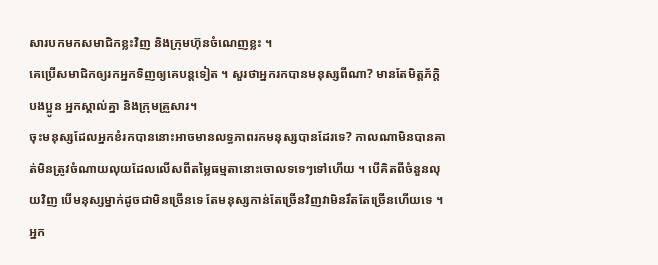សារបកមកសមាជិកខ្លះវិញ និងក្រុមហ៊ុនចំណេញខ្លះ ។
គេប្រើសមាជិកឲ្យរកអ្នកទិញឲ្យគេបន្តទៀត ។ សួរថាអ្នករកបានមនុស្សពីណា? មានតែមិត្តភ័ក្ដិ បងប្អូន អ្នកស្គាល់គ្នា និងក្រុមគ្រួសារ។
ចុះមនុស្សដែលអ្នកខំរកបាននោះអាចមានលទ្ធភាពរកមនុស្សបានដែរទេ? កាលណាមិនបានគាត់មិនត្រូវចំណាយលុយដែលលើសពីតម្លៃធម្មតានោះចោលទទេៗទៅហើយ ។ បើគិតពីចំនួនលុយវិញ បើមនុស្សម្នាក់ដូចជាមិនច្រើនទេ តែមនុស្សកាន់តែច្រើនវិញវាមិនរឹតតែច្រើនហើយទេ ។
អ្នក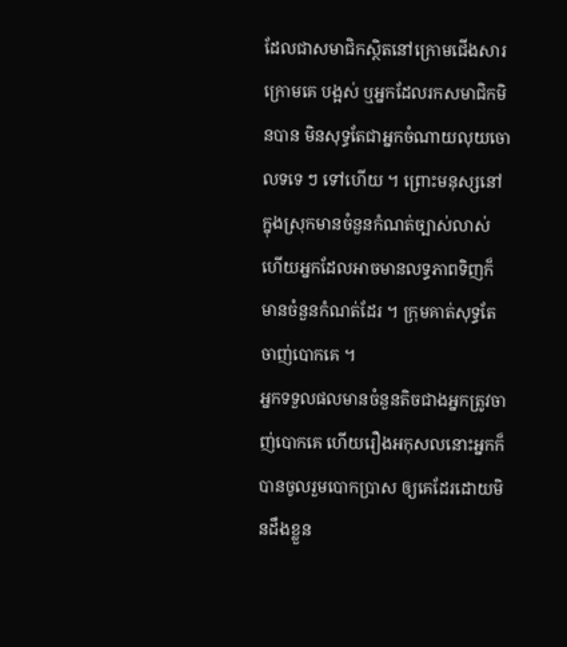ដែលជាសមាជិកស្ថិតនៅក្រោមជើងសារក្រោមគេ បង្អស់ ឬអ្នកដែលរកសមាជិកមិនបាន មិនសុទ្ធតែជាអ្នកចំណាយលុយចោលទទេ ៗ ទៅហើយ ។ ព្រោះមនុស្សនៅក្នុងស្រុកមានចំនួនកំណត់ច្បាស់លាស់ ហើយអ្នកដែលអាចមានលទ្ធភាពទិញក៏មានចំនួនកំណត់ដែរ ។ ក្រុមគាត់សុទ្ធតែចាញ់បោកគេ ។
អ្នកទទួលផលមានចំនួនតិចជាងអ្នកត្រូវចាញ់បោកគេ ហើយរឿងអកុសលនោះអ្នកក៏បានចូលរួមបោកប្រាស ឲ្យគេដែរដោយមិនដឹងខ្លួន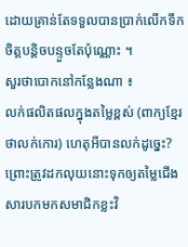ដោយគ្រាន់តែទទួលបានប្រាក់លើកទឹកចិត្តបន្តិចបន្ទួចតែប៉ុណ្ណោះ ។
សួរថាបោកនៅកន្លែងណា ៖
លក់ផលិតផលក្នុងតម្លៃខ្ពស់ (ពាក្យខ្មែរថាលក់កោរ) ហេតុអីបានលក់ដូច្នេះ? ព្រោះត្រូវដកលុយនោះទុកឲ្យតម្លៃជើងសារបកមកសមាជិកខ្លះវិ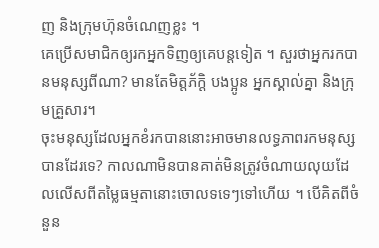ញ និងក្រុមហ៊ុនចំណេញខ្លះ ។
គេប្រើសមាជិកឲ្យរកអ្នកទិញឲ្យគេបន្តទៀត ។ សួរថាអ្នករកបានមនុស្សពីណា? មានតែមិត្តភ័ក្ដិ បងប្អូន អ្នកស្គាល់គ្នា និងក្រុមគ្រួសារ។
ចុះមនុស្សដែលអ្នកខំរកបាននោះអាចមានលទ្ធភាពរកមនុស្សបានដែរទេ? កាលណាមិនបានគាត់មិនត្រូវចំណាយលុយដែលលើសពីតម្លៃធម្មតានោះចោលទទេៗទៅហើយ ។ បើគិតពីចំនួន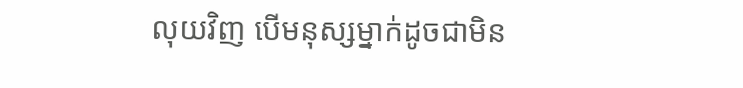លុយវិញ បើមនុស្សម្នាក់ដូចជាមិន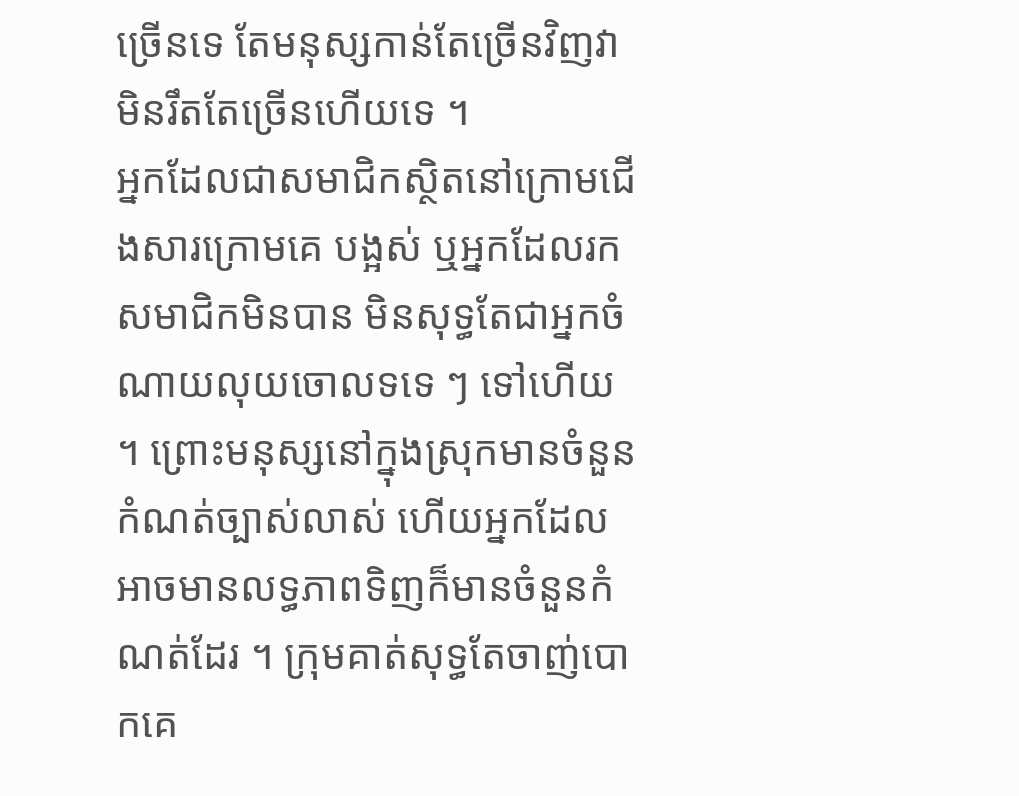ច្រើនទេ តែមនុស្សកាន់តែច្រើនវិញវាមិនរឹតតែច្រើនហើយទេ ។
អ្នកដែលជាសមាជិកស្ថិតនៅក្រោមជើងសារក្រោមគេ បង្អស់ ឬអ្នកដែលរកសមាជិកមិនបាន មិនសុទ្ធតែជាអ្នកចំណាយលុយចោលទទេ ៗ ទៅហើយ ។ ព្រោះមនុស្សនៅក្នុងស្រុកមានចំនួនកំណត់ច្បាស់លាស់ ហើយអ្នកដែលអាចមានលទ្ធភាពទិញក៏មានចំនួនកំណត់ដែរ ។ ក្រុមគាត់សុទ្ធតែចាញ់បោកគេ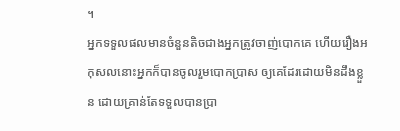។
អ្នកទទួលផលមានចំនួនតិចជាងអ្នកត្រូវចាញ់បោកគេ ហើយរឿងអកុសលនោះអ្នកក៏បានចូលរួមបោកប្រាស ឲ្យគេដែរដោយមិនដឹងខ្លួន ដោយគ្រាន់តែទទួលបានប្រា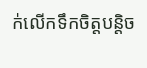ក់លើកទឹកចិត្តបន្តិច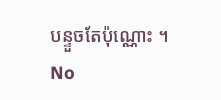បន្ទួចតែប៉ុណ្ណោះ ។
No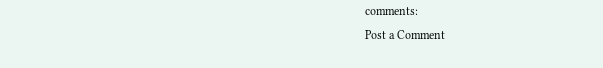comments:
Post a Comment